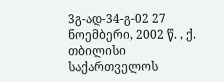3გ-ად-34-გ-02 27 ნოემბერი, 2002 წ. , ქ. თბილისი
საქართველოს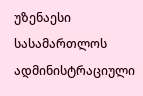უზენაესი სასამართლოს ადმინისტრაციული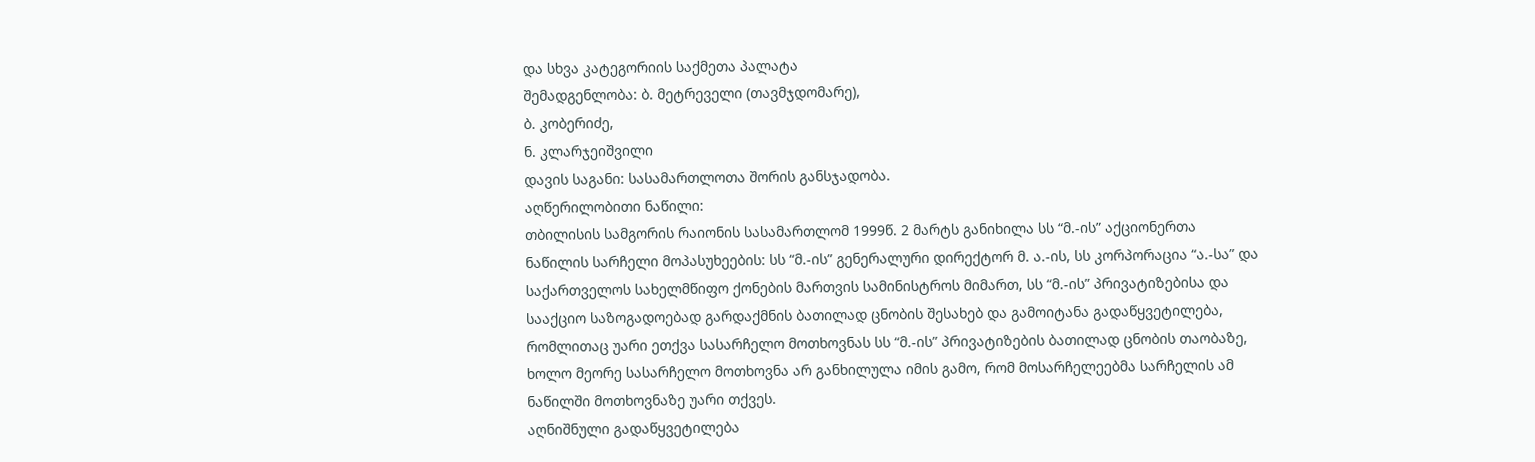და სხვა კატეგორიის საქმეთა პალატა
შემადგენლობა: ბ. მეტრეველი (თავმჯდომარე),
ბ. კობერიძე,
ნ. კლარჯეიშვილი
დავის საგანი: სასამართლოთა შორის განსჯადობა.
აღწერილობითი ნაწილი:
თბილისის სამგორის რაიონის სასამართლომ 1999წ. 2 მარტს განიხილა სს “მ.-ის” აქციონერთა ნაწილის სარჩელი მოპასუხეების: სს “მ.-ის” გენერალური დირექტორ მ. ა.-ის, სს კორპორაცია “ა.-სა” და საქართველოს სახელმწიფო ქონების მართვის სამინისტროს მიმართ, სს “მ.-ის” პრივატიზებისა და სააქციო საზოგადოებად გარდაქმნის ბათილად ცნობის შესახებ და გამოიტანა გადაწყვეტილება, რომლითაც უარი ეთქვა სასარჩელო მოთხოვნას სს “მ.-ის” პრივატიზების ბათილად ცნობის თაობაზე, ხოლო მეორე სასარჩელო მოთხოვნა არ განხილულა იმის გამო, რომ მოსარჩელეებმა სარჩელის ამ ნაწილში მოთხოვნაზე უარი თქვეს.
აღნიშნული გადაწყვეტილება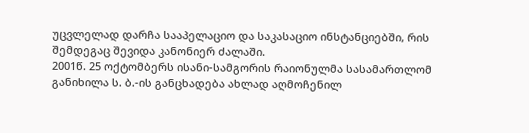უცვლელად დარჩა სააპელაციო და საკასაციო ინსტანციებში, რის შემდეგაც შევიდა კანონიერ ძალაში.
2001წ. 25 ოქტომბერს ისანი-სამგორის რაიონულმა სასამართლომ განიხილა ს. ბ.-ის განცხადება ახლად აღმოჩენილ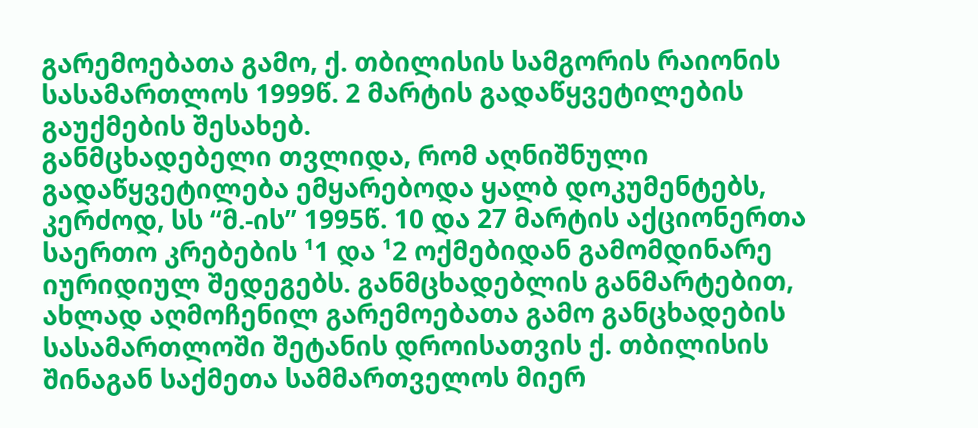გარემოებათა გამო, ქ. თბილისის სამგორის რაიონის სასამართლოს 1999წ. 2 მარტის გადაწყვეტილების გაუქმების შესახებ.
განმცხადებელი თვლიდა, რომ აღნიშნული გადაწყვეტილება ემყარებოდა ყალბ დოკუმენტებს, კერძოდ, სს “მ.-ის” 1995წ. 10 და 27 მარტის აქციონერთა საერთო კრებების ¹1 და ¹2 ოქმებიდან გამომდინარე იურიდიულ შედეგებს. განმცხადებლის განმარტებით, ახლად აღმოჩენილ გარემოებათა გამო განცხადების სასამართლოში შეტანის დროისათვის ქ. თბილისის შინაგან საქმეთა სამმართველოს მიერ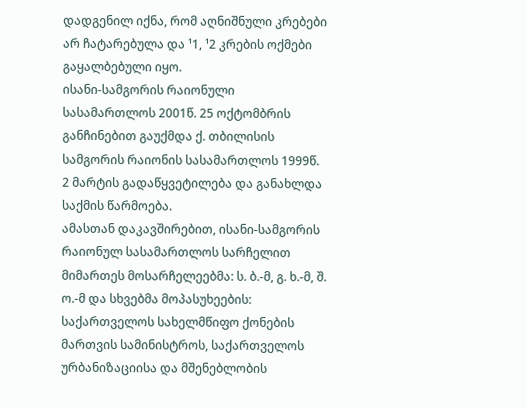დადგენილ იქნა, რომ აღნიშნული კრებები არ ჩატარებულა და ¹1, ¹2 კრების ოქმები გაყალბებული იყო.
ისანი-სამგორის რაიონული სასამართლოს 2001წ. 25 ოქტომბრის განჩინებით გაუქმდა ქ. თბილისის სამგორის რაიონის სასამართლოს 1999წ. 2 მარტის გადაწყვეტილება და განახლდა საქმის წარმოება.
ამასთან დაკავშირებით, ისანი-სამგორის რაიონულ სასამართლოს სარჩელით მიმართეს მოსარჩელეებმა: ს. ბ.-მ, გ. ხ.-მ, შ. ო.-მ და სხვებმა მოპასუხეების: საქართველოს სახელმწიფო ქონების მართვის სამინისტროს, საქართველოს ურბანიზაციისა და მშენებლობის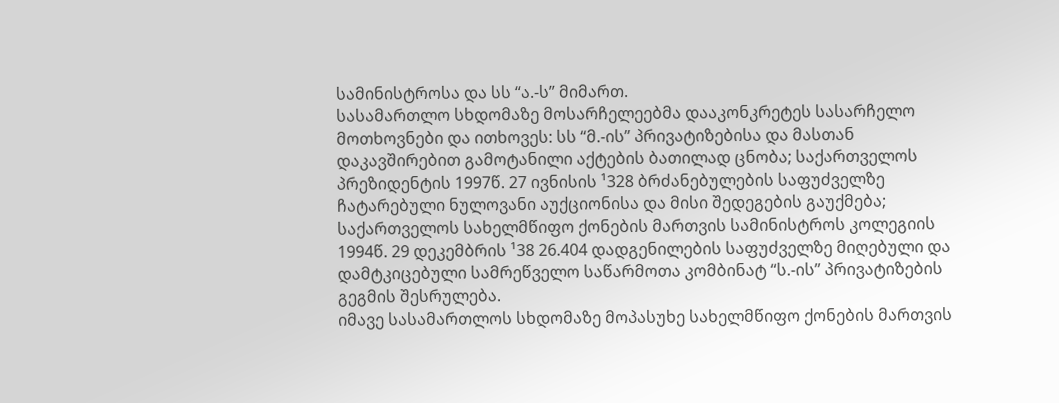სამინისტროსა და სს “ა.-ს” მიმართ.
სასამართლო სხდომაზე მოსარჩელეებმა დააკონკრეტეს სასარჩელო მოთხოვნები და ითხოვეს: სს “მ.-ის” პრივატიზებისა და მასთან დაკავშირებით გამოტანილი აქტების ბათილად ცნობა; საქართველოს პრეზიდენტის 1997წ. 27 ივნისის ¹328 ბრძანებულების საფუძველზე ჩატარებული ნულოვანი აუქციონისა და მისი შედეგების გაუქმება; საქართველოს სახელმწიფო ქონების მართვის სამინისტროს კოლეგიის 1994წ. 29 დეკემბრის ¹38 26.404 დადგენილების საფუძველზე მიღებული და დამტკიცებული სამრეწველო საწარმოთა კომბინატ “ს.-ის” პრივატიზების გეგმის შესრულება.
იმავე სასამართლოს სხდომაზე მოპასუხე სახელმწიფო ქონების მართვის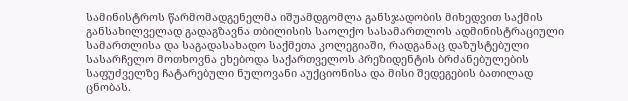სამინისტროს წარმომადგენელმა იშუამდგომლა განსჯადობის მიხედვით საქმის განსახილველად გადაგზავნა თბილისის საოლქო სასამართლოს ადმინისტრაციული სამართლისა და საგადასახადო საქმეთა კოლეგიაში, რადგანაც დაზუსტებული სასარჩელო მოთხოვნა ეხებოდა საქართველოს პრეზიდენტის ბრძანებულების საფუძველზე ჩატარებული ნულოვანი აუქციონისა და მისი შედეგების ბათილად ცნობას.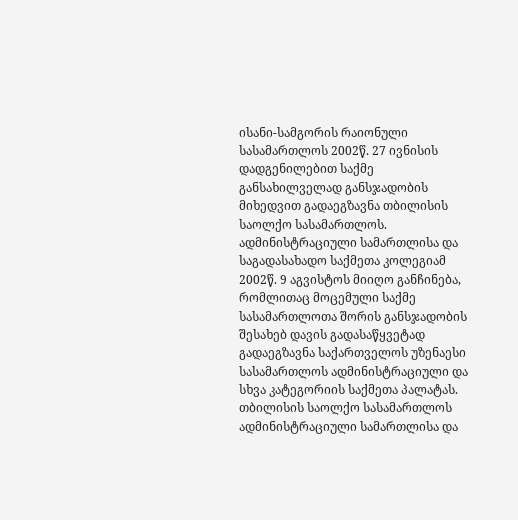ისანი-სამგორის რაიონული სასამართლოს 2002წ. 27 ივნისის დადგენილებით საქმე განსახილველად განსჯადობის მიხედვით გადაეგზავნა თბილისის საოლქო სასამართლოს.
ადმინისტრაციული სამართლისა და საგადასახადო საქმეთა კოლეგიამ 2002წ. 9 აგვისტოს მიიღო განჩინება, რომლითაც მოცემული საქმე სასამართლოთა შორის განსჯადობის შესახებ დავის გადასაწყვეტად გადაეგზავნა საქართველოს უზენაესი სასამართლოს ადმინისტრაციული და სხვა კატეგორიის საქმეთა პალატას.
თბილისის საოლქო სასამართლოს ადმინისტრაციული სამართლისა და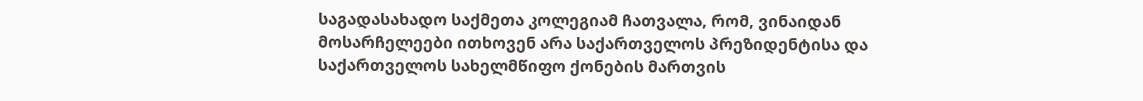საგადასახადო საქმეთა კოლეგიამ ჩათვალა, რომ, ვინაიდან მოსარჩელეები ითხოვენ არა საქართველოს პრეზიდენტისა და საქართველოს სახელმწიფო ქონების მართვის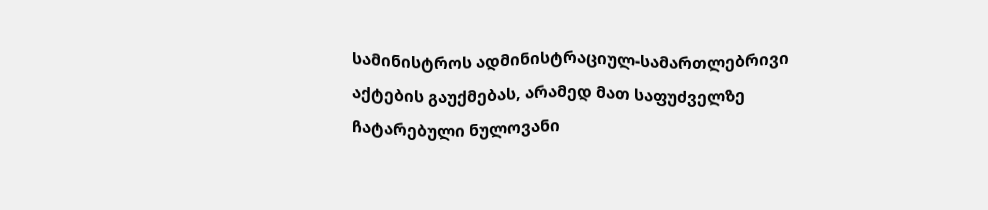სამინისტროს ადმინისტრაციულ-სამართლებრივი აქტების გაუქმებას, არამედ მათ საფუძველზე ჩატარებული ნულოვანი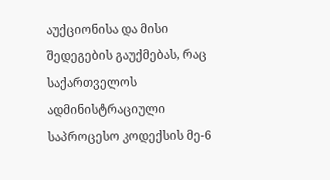აუქციონისა და მისი შედეგების გაუქმებას, რაც საქართველოს ადმინისტრაციული საპროცესო კოდექსის მე-6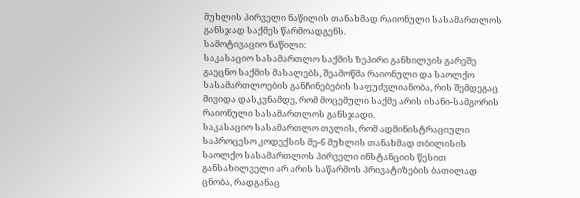მუხლის პირველი ნაწილის თანახმად რაიონული სასამართლოს განსჯად საქმეს წარმოადგენს.
სამოტივაციო ნაწილი:
საკასაციო სასამართლო საქმის ზეპირი განხილვის გარეშე გაეცნო საქმის მასალებს, შეამოწმა რაიონული და საოლქო სასამართლოების განჩინებების საფუძვლიანობა, რის შემდეგაც მივიდა დასკვნამდე, რომ მოცემული საქმე არის ისანი-სამგორის რაიონული სასამართლოს განსჯადი.
საკასაციო სასამართლო თვლის, რომ ადმინისტრაციული საპროცესო კოდექსის მე-6 მუხლის თანახმად თბილისის საოლქო სასამართლოს პირველი ინსტანციის წესით განსახილველი არ არის საწარმოს პრივატიზების ბათილად ცნობა, რადგანაც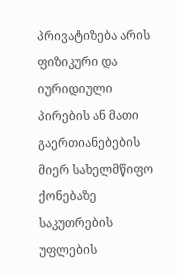პრივატიზება არის ფიზიკური და იურიდიული პირების ან მათი გაერთიანებების მიერ სახელმწიფო ქონებაზე საკუთრების უფლების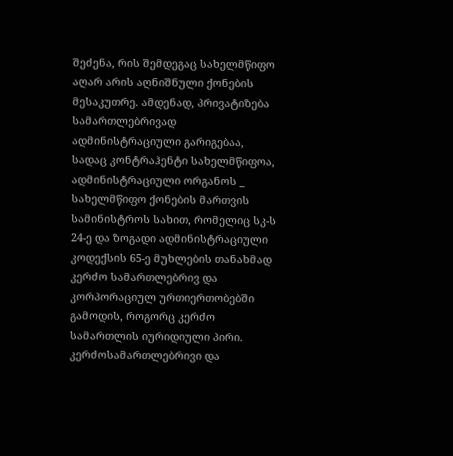შეძენა, რის შემდეგაც სახელმწიფო აღარ არის აღნიშნული ქონების მესაკუთრე. ამდენად, პრივატიზება სამართლებრივად ადმინისტრაციული გარიგებაა, სადაც კონტრაჰენტი სახელმწიფოა, ადმინისტრაციული ორგანოს _ სახელმწიფო ქონების მართვის სამინისტროს სახით, რომელიც სკ-ს 24-ე და ზოგადი ადმინისტრაციული კოდექსის 65-ე მუხლების თანახმად კერძო სამართლებრივ და კორპორაციულ ურთიერთობებში გამოდის, როგორც კერძო სამართლის იურიდიული პირი. კერძოსამართლებრივი და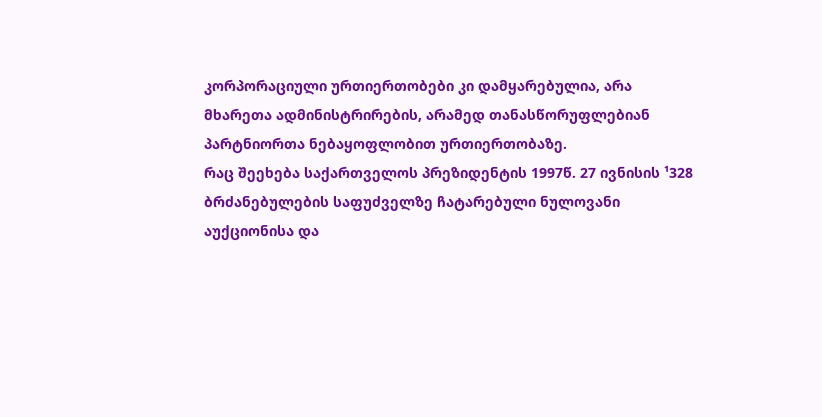კორპორაციული ურთიერთობები კი დამყარებულია, არა მხარეთა ადმინისტრირების, არამედ თანასწორუფლებიან პარტნიორთა ნებაყოფლობით ურთიერთობაზე.
რაც შეეხება საქართველოს პრეზიდენტის 1997წ. 27 ივნისის ¹328 ბრძანებულების საფუძველზე ჩატარებული ნულოვანი აუქციონისა და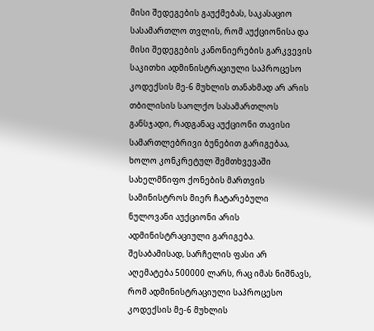მისი შედეგების გაუქმებას, საკასაციო სასამართლო თვლის, რომ აუქციონისა და მისი შედეგების კანონიერების გარკვევის საკითხი ადმინისტრაციული საპროცესო კოდექსის მე-6 მუხლის თანახმად არ არის თბილისის საოლქო სასამართლოს განსჯადი, რადგანაც აუქციონი თავისი სამართლებრივი ბუნებით გარიგებაა, ხოლო კონკრეტულ შემთხვევაში სახელმწიფო ქონების მართვის სამინისტროს მიერ ჩატარებული ნულოვანი აუქციონი არის ადმინისტრაციული გარიგება. შესაბამისად, სარჩელის ფასი არ აღემატება 500000 ლარს, რაც იმას ნიშნავს, რომ ადმინისტრაციული საპროცესო კოდექსის მე-6 მუხლის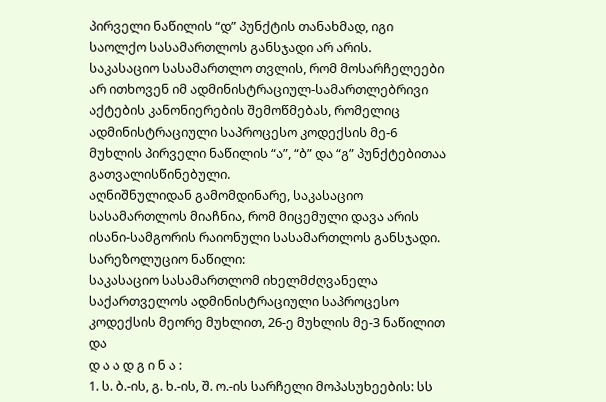პირველი ნაწილის “დ” პუნქტის თანახმად, იგი საოლქო სასამართლოს განსჯადი არ არის.
საკასაციო სასამართლო თვლის, რომ მოსარჩელეები არ ითხოვენ იმ ადმინისტრაციულ-სამართლებრივი აქტების კანონიერების შემოწმებას, რომელიც ადმინისტრაციული საპროცესო კოდექსის მე-6 მუხლის პირველი ნაწილის “ა”, “ბ” და “გ” პუნქტებითაა გათვალისწინებული.
აღნიშნულიდან გამომდინარე, საკასაციო სასამართლოს მიაჩნია, რომ მიცემული დავა არის ისანი-სამგორის რაიონული სასამართლოს განსჯადი.
სარეზოლუციო ნაწილი:
საკასაციო სასამართლომ იხელმძღვანელა საქართველოს ადმინისტრაციული საპროცესო კოდექსის მეორე მუხლით, 26-ე მუხლის მე-3 ნაწილით და
დ ა ა დ გ ი ნ ა :
1. ს. ბ.-ის, გ. ხ.-ის, შ. ო.-ის სარჩელი მოპასუხეების: სს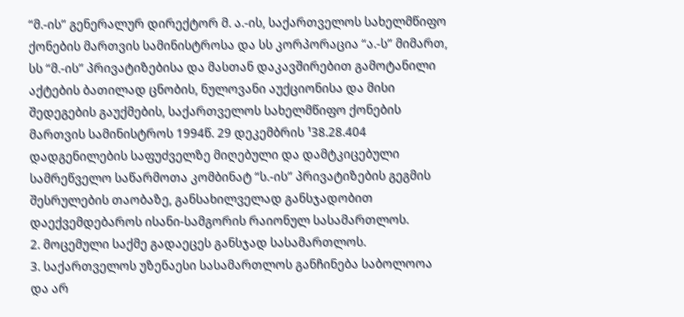“მ.-ის” გენერალურ დირექტორ მ. ა.-ის, საქართველოს სახელმწიფო ქონების მართვის სამინისტროსა და სს კორპორაცია “ა.-ს” მიმართ, სს “მ.-ის” პრივატიზებისა და მასთან დაკავშირებით გამოტანილი აქტების ბათილად ცნობის, ნულოვანი აუქციონისა და მისი შედეგების გაუქმების, საქართველოს სახელმწიფო ქონების მართვის სამინისტროს 1994წ. 29 დეკემბრის ¹38.28.404 დადგენილების საფუძველზე მიღებული და დამტკიცებული სამრეწველო საწარმოთა კომბინატ “ს.-ის” პრივატიზების გეგმის შესრულების თაობაზე, განსახილველად განსჯადობით დაექვემდებაროს ისანი-სამგორის რაიონულ სასამართლოს.
2. მოცემული საქმე გადაეცეს განსჯად სასამართლოს.
3. საქართველოს უზენაესი სასამართლოს განჩინება საბოლოოა და არ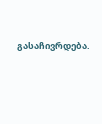გასაჩივრდება.